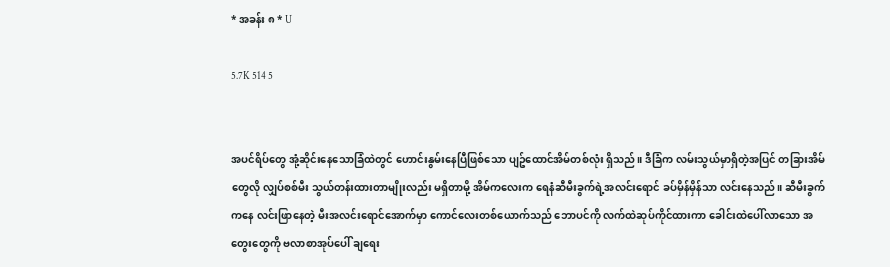* အခန်း ၈ * U

5.7K 514 5


အပင်ရိပ်တွေ အုံ့ဆိုင်းနေသောခြံထဲတွင် ဟောင်းနွမ်းနေပြီဖြစ်သော ပျဥ်ထောင်အိမ်တစ်လုံး ရှိသည်။ ဒီခြံက လမ်းသွယ်မှာရှိတဲ့အပြင် တခြားအိမ်တွေလို လျှပ်စစ်မီး သွယ်တန်းထားတာမျိုးလည်း မရှိတာမို့ အိမ်ကလေးက ရေနံဆီမီးခွက်ရဲ့အလင်းရောင် ခပ်မှိန်မှိန်သာ လင်းနေသည်။ ဆီမီးခွက်ကနေ လင်းဖြာနေတဲ့ မီးအလင်းရောင်အောက်မှာ ကောင်လေးတစ်ယောက်သည် ဘောပင်ကို လက်ထဲဆုပ်ကိုင်ထားကာ ခေါင်းထဲပေါ်လာသော အတွေးတွေကို ဗလာစာအုပ်ပေါ် ချရေး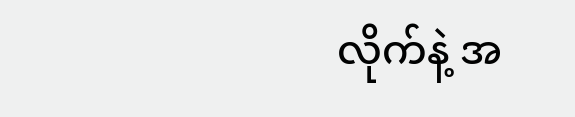လိုက်နဲ့ အ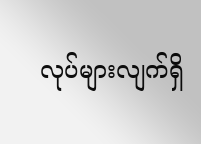လုပ်များလျက်ရှိ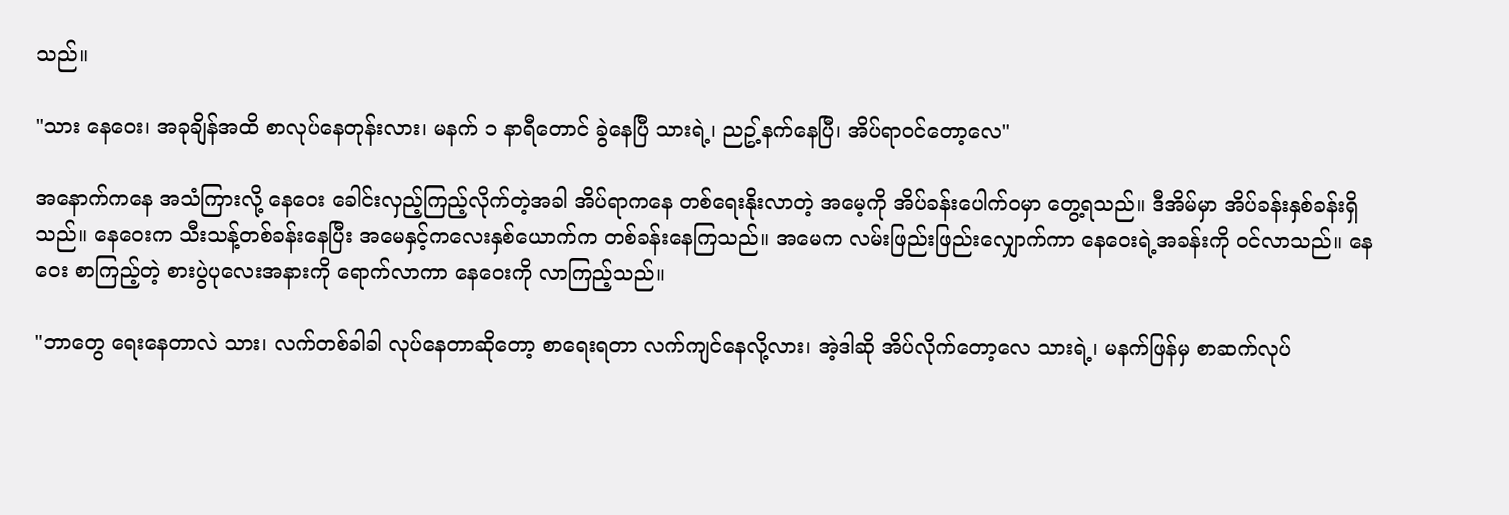သည်။

"သား နေဝေး၊ အခုချိန်အထိ စာလုပ်နေတုန်းလား၊ မနက် ၁ နာရီတောင် ခွဲနေပြီ သားရဲ့၊ ညဥ့်နက်နေပြီ၊ အိပ်ရာဝင်တော့လေ"

အနောက်ကနေ အသံကြားလို့ နေဝေး ခေါင်းလှည့်ကြည့်လိုက်တဲ့အခါ အိပ်ရာကနေ တစ်ရေးနိုးလာတဲ့ အမေ့ကို အိပ်ခန်းပေါက်ဝမှာ တွေ့ရသည်။ ဒီအိမ်မှာ အိပ်ခန်းနှစ်ခန်းရှိသည်။ နေဝေးက သီးသန့်တစ်ခန်းနေပြီး အမေနှင့်ကလေးနှစ်ယောက်က တစ်ခန်းနေကြသည်။ အမေက လမ်းဖြည်းဖြည်းလျှောက်ကာ နေဝေးရဲ့အခန်းကို ဝင်လာသည်။ နေဝေး စာကြည့်တဲ့ စားပွဲပုလေးအနားကို ရောက်လာကာ နေဝေးကို လာကြည့်သည်။

"ဘာတွေ ရေးနေတာလဲ သား၊ လက်တစ်ခါခါ လုပ်နေတာဆိုတော့ စာရေးရတာ လက်ကျင်နေလို့လား၊ အဲ့ဒါဆို အိပ်လိုက်တော့လေ သားရဲ့၊ မနက်ဖြန်မှ စာဆက်လုပ်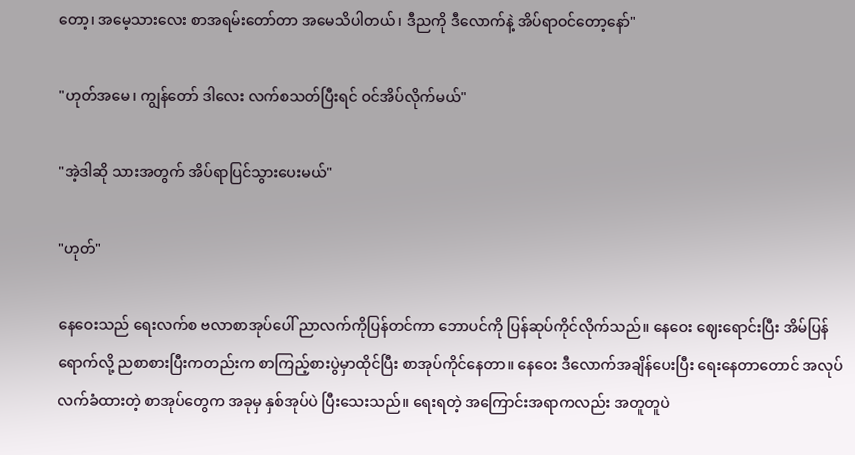တော့၊ အမေ့သားလေး စာအရမ်းတော်တာ အမေသိပါတယ်၊ ဒီညကို ဒီလောက်နဲ့ အိပ်ရာဝင်တော့နော်"

"ဟုတ်အမေ၊ ကျွန်တော် ဒါလေး လက်စသတ်ပြီးရင် ဝင်အိပ်လိုက်မယ်"

"အဲ့ဒါဆို သားအတွက် အိပ်ရာပြင်သွားပေးမယ်"

"ဟုတ်"

နေဝေးသည် ရေးလက်စ ဗလာစာအုပ်ပေါ် ညာလက်ကိုပြန်တင်ကာ ဘောပင်ကို ပြန်ဆုပ်ကိုင်လိုက်သည်။ နေဝေး ဈေးရောင်းပြီး အိမ်ပြန်ရောက်လို့ ညစာစားပြီးကတည်းက စာကြည့်စားပွဲမှာထိုင်ပြီး စာအုပ်ကိုင်နေတာ။ နေဝေး ဒီလောက်အချိန်ပေးပြီး ရေးနေတာတောင် အလုပ်လက်ခံထားတဲ့ စာအုပ်တွေက အခုမှ နှစ်အုပ်ပဲ ပြီးသေးသည်။ ရေးရတဲ့ အကြောင်းအရာကလည်း အတူတူပဲ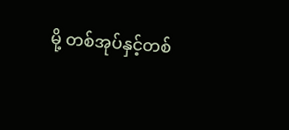မို့ တစ်အုပ်နှင့်တစ်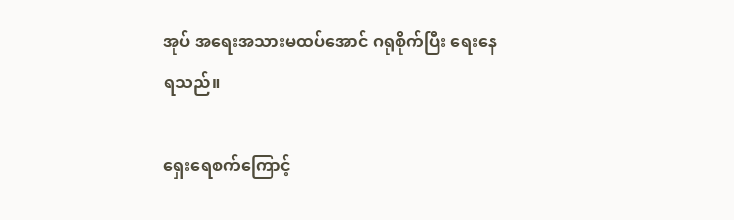အုပ် အရေးအသားမထပ်အောင် ဂရုစိုက်ပြီး ရေးနေရသည်။

ရှေးရေစက်ကြောင့်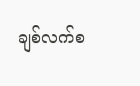ချစ်လက်စ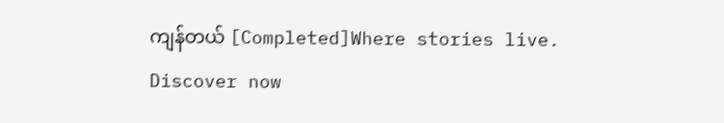ကျန်တယ် [Completed]Where stories live. Discover now